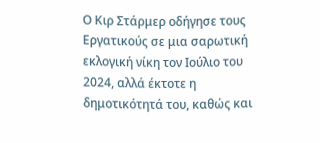Ο Κιρ Στάρμερ οδήγησε τους Εργατικούς σε μια σαρωτική εκλογική νίκη τον Ιούλιο του 2024, αλλά έκτοτε η δημοτικότητά του, καθώς και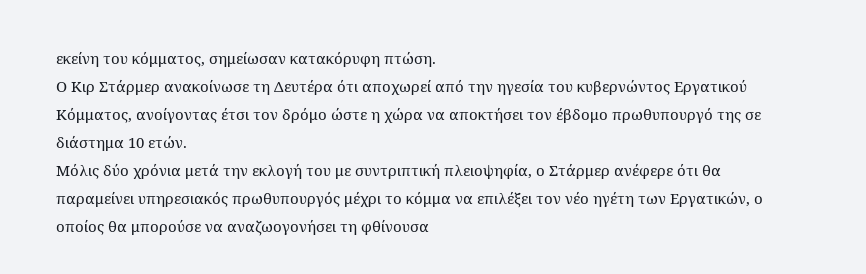εκείνη του κόμματος, σημείωσαν κατακόρυφη πτώση.
Ο Κιρ Στάρμερ ανακοίνωσε τη Δευτέρα ότι αποχωρεί από την ηγεσία του κυβερνώντος Εργατικού Κόμματος, ανοίγοντας έτσι τον δρόμο ώστε η χώρα να αποκτήσει τον έβδομο πρωθυπουργό της σε διάστημα 10 ετών.
Μόλις δύο χρόνια μετά την εκλογή του με συντριπτική πλειοψηφία, ο Στάρμερ ανέφερε ότι θα παραμείνει υπηρεσιακός πρωθυπουργός μέχρι το κόμμα να επιλέξει τον νέο ηγέτη των Εργατικών, ο οποίος θα μπορούσε να αναζωογονήσει τη φθίνουσα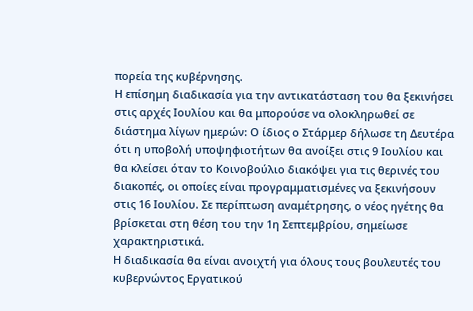πορεία της κυβέρνησης.
Η επίσημη διαδικασία για την αντικατάσταση του θα ξεκινήσει στις αρχές Ιουλίου και θα μπορούσε να ολοκληρωθεί σε διάστημα λίγων ημερών: Ο ίδιος ο Στάρμερ δήλωσε τη Δευτέρα ότι η υποβολή υποψηφιοτήτων θα ανοίξει στις 9 Ιουλίου και θα κλείσει όταν το Κοινοβούλιο διακόψει για τις θερινές του διακοπές, οι οποίες είναι προγραμματισμένες να ξεκινήσουν στις 16 Ιουλίου. Σε περίπτωση αναμέτρησης, ο νέος ηγέτης θα βρίσκεται στη θέση του την 1η Σεπτεμβρίου, σημείωσε χαρακτηριστικά.
Η διαδικασία θα είναι ανοιχτή για όλους τους βουλευτές του κυβερνώντος Εργατικού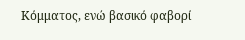Κόμματος, ενώ βασικό φαβορί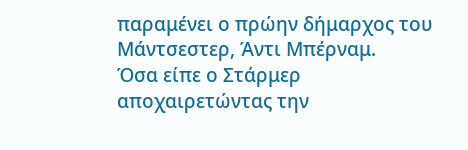παραμένει ο πρώην δήμαρχος του Μάντσεστερ, Άντι Μπέρναμ.
Όσα είπε ο Στάρμερ αποχαιρετώντας την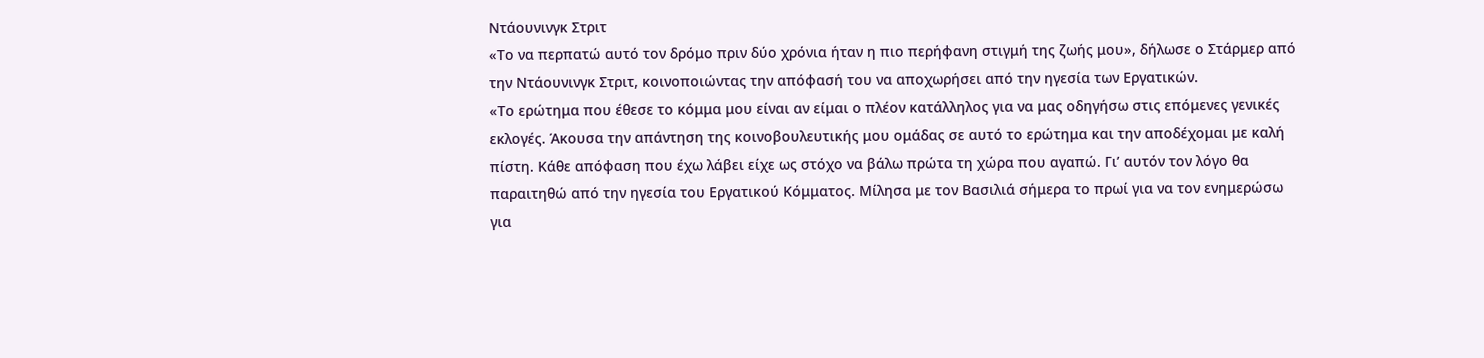Ντάουνινγκ Στριτ
«Το να περπατώ αυτό τον δρόμο πριν δύο χρόνια ήταν η πιο περήφανη στιγμή της ζωής μου», δήλωσε ο Στάρμερ από την Ντάουνινγκ Στριτ, κοινοποιώντας την απόφασή του να αποχωρήσει από την ηγεσία των Εργατικών.
«Το ερώτημα που έθεσε το κόμμα μου είναι αν είμαι ο πλέον κατάλληλος για να μας οδηγήσω στις επόμενες γενικές εκλογές. Άκουσα την απάντηση της κοινοβουλευτικής μου ομάδας σε αυτό το ερώτημα και την αποδέχομαι με καλή πίστη. Κάθε απόφαση που έχω λάβει είχε ως στόχο να βάλω πρώτα τη χώρα που αγαπώ. Γι’ αυτόν τον λόγο θα παραιτηθώ από την ηγεσία του Εργατικού Κόμματος. Μίλησα με τον Βασιλιά σήμερα το πρωί για να τον ενημερώσω για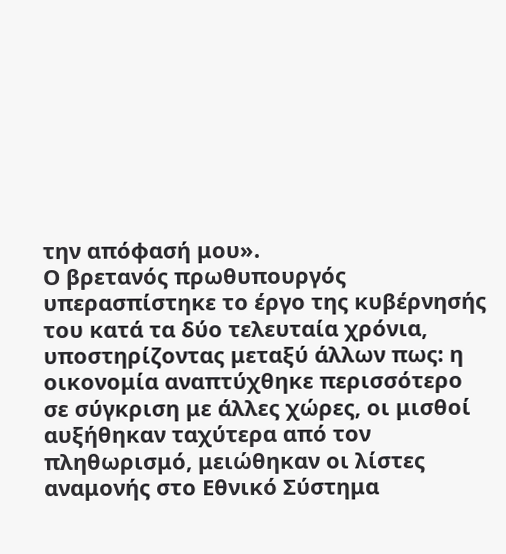την απόφασή μου».
Ο βρετανός πρωθυπουργός υπερασπίστηκε το έργο της κυβέρνησής του κατά τα δύο τελευταία χρόνια, υποστηρίζοντας μεταξύ άλλων πως: η οικονομία αναπτύχθηκε περισσότερο σε σύγκριση με άλλες χώρες, οι μισθοί αυξήθηκαν ταχύτερα από τον πληθωρισμό, μειώθηκαν οι λίστες αναμονής στο Εθνικό Σύστημα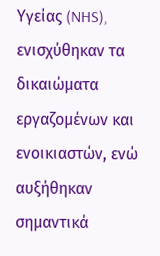Υγείας (NHS), ενισχύθηκαν τα δικαιώματα εργαζομένων και ενοικιαστών, ενώ αυξήθηκαν σημαντικά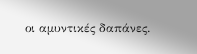οι αμυντικές δαπάνες.